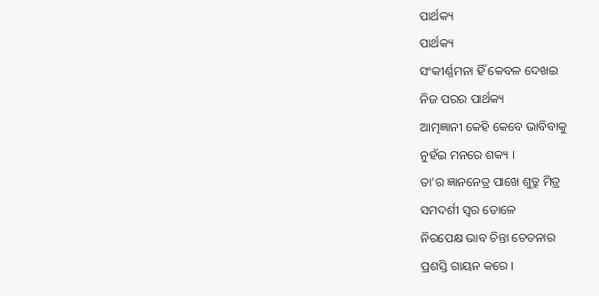ପାର୍ଥକ୍ୟ
ପାର୍ଥକ୍ୟ
ସଂକୀର୍ଣ୍ଣମନା ହିଁ କେବଳ ଦେଖଇ
ନିଜ ପରର ପାର୍ଥକ୍ୟ
ଆତ୍ମଜ୍ଞାନୀ କେହି କେବେ ଭାବିବାକୁ
ନୁହଁଇ ମନରେ ଶକ୍ୟ ।
ତା'ର ଜ୍ଞାନନେତ୍ର ପାଖେ ଶୁତ୍ରୁ ମିତ୍ର
ସମଦର୍ଶୀ ସ୍ବର ତୋଳେ
ନିରପେକ୍ଷ ଭାବ ଚିନ୍ତା ଚେତନାର
ପ୍ରଶସ୍ତି ଗାୟନ କରେ ।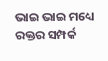ଭାଇ ଭାଇ ମଧ୍ୟେ ରକ୍ତର ସମ୍ପର୍କ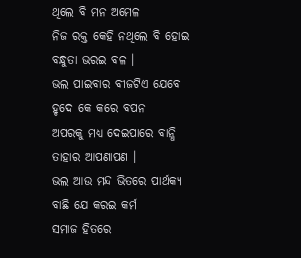ଥିଲେ ବି ମନ ଅମେଳ
ନିଜ ରକ୍ତ କେହି ନଥିଲେ ବି ହୋଇ
ବନ୍ଧୁତା ଭରଇ ବଳ ।
ଭଲ ପାଇବାର ବୀଜଟିଏ ଯେବେ
ହୃଦେ କେ କରେ ବପନ
ଅପରକୁ ମଧ୍ୟ ଦେଇପାରେ ବାନ୍ଧି
ତାହାର ଆପଣାପଣ ।
ଭଲ ଆଉ ମନ୍ଦ ଭିତରେ ପାର୍ଥକ୍ୟ
ବାଛି ଯେ କରଇ କର୍ମ
ସମାଜ ହିତରେ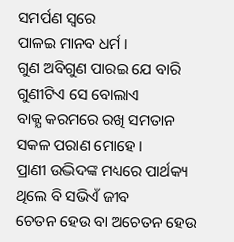ସମର୍ପଣ ସ୍ବରେ
ପାଳଇ ମାନବ ଧର୍ମ ।
ଗୁଣ ଅବିଗୁଣ ପାରଇ ଯେ ବାରି
ଗୁଣୀଟିଏ ସେ ବୋଲାଏ
ବାକ୍ଯ କରମରେ ରଖି ସମତାନ
ସକଳ ପରାଣ ମୋହେ ।
ପ୍ରାଣୀ ଉଦ୍ଭିଦଙ୍କ ମଧ୍ୟରେ ପାର୍ଥକ୍ୟ
ଥିଲେ ବି ସଭିଏଁ ଜୀବ
ଚେତନ ହେଉ ବା ଅଚେତନ ହେଉ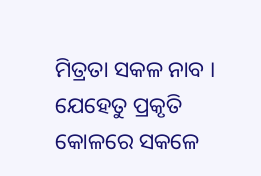ମିତ୍ରତା ସକଳ ନାବ ।
ଯେହେତୁ ପ୍ରକୃତି କୋଳରେ ସକଳେ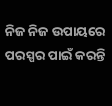ନିଜ ନିଜ ଉପାୟରେ
ପରସ୍ପର ପାଇଁ କରନ୍ତି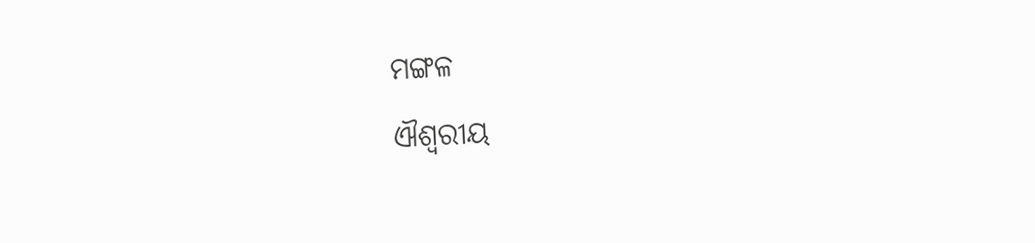ମଙ୍ଗଳ
ଐଶ୍ବରୀୟ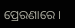ପ୍ରେରଣାରେ ।